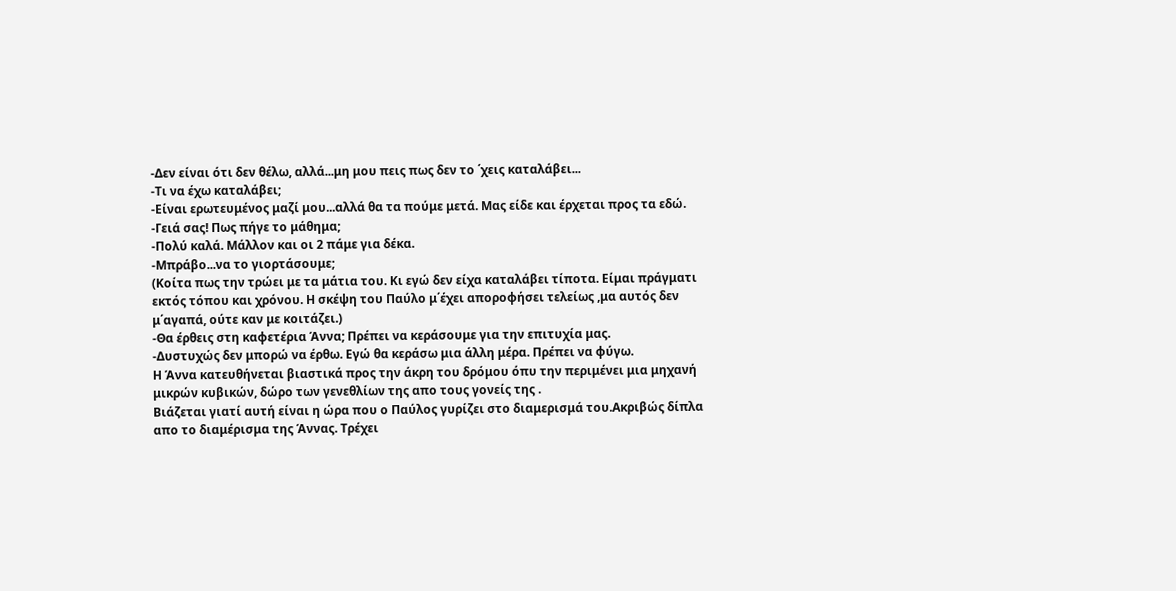-Δεν είναι ότι δεν θέλω, αλλά...μη μου πεις πως δεν το ΄χεις καταλάβει...
-Τι να έχω καταλάβει;
-Είναι ερωτευμένος μαζί μου...αλλά θα τα πούμε μετά. Μας είδε και έρχεται προς τα εδώ.
-Γειά σας! Πως πήγε το μάθημα;
-Πολύ καλά. Μάλλον και οι 2 πάμε για δέκα.
-Μπράβο...να το γιορτάσουμε;
(Κοίτα πως την τρώει με τα μάτια του. Κι εγώ δεν είχα καταλάβει τίποτα. Είμαι πράγματι εκτός τόπου και χρόνου. Η σκέψη του Παύλο μ΄έχει αποροφήσει τελείως ,μα αυτός δεν μ΄αγαπά, ούτε καν με κοιτάζει.)
-Θα έρθεις στη καφετέρια Άννα; Πρέπει να κεράσουμε για την επιτυχία μας.
-Δυστυχώς δεν μπορώ να έρθω. Εγώ θα κεράσω μια άλλη μέρα. Πρέπει να φύγω.
Η Άννα κατευθήνεται βιαστικά προς την άκρη του δρόμου όπυ την περιμένει μια μηχανή μικρών κυβικών, δώρο των γενεθλίων της απο τους γονείς της .
Βιάζεται γιατί αυτή είναι η ώρα που ο Παύλος γυρίζει στο διαμερισμά του.Ακριβώς δίπλα απο το διαμέρισμα της Άννας. Τρέχει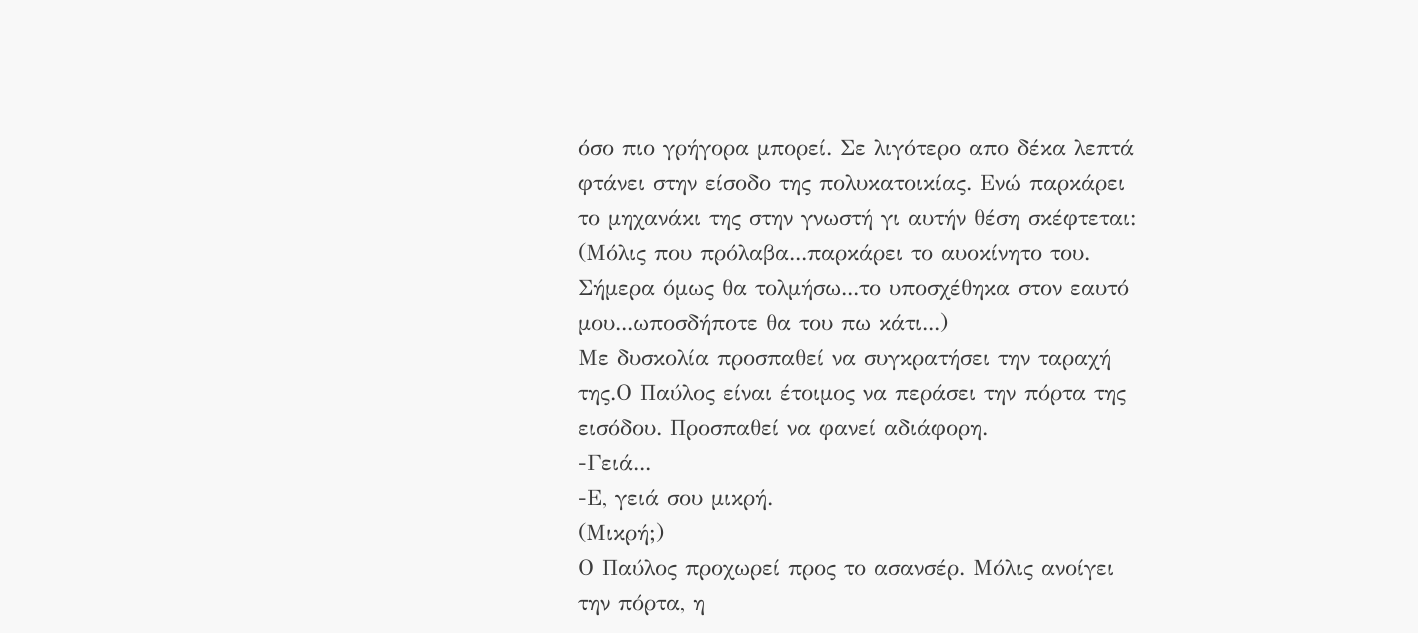όσο πιο γρήγορα μπορεί. Σε λιγότερο απο δέκα λεπτά φτάνει στην είσοδο της πολυκατοικίας. Ενώ παρκάρει το μηχανάκι της στην γνωστή γι αυτήν θέση σκέφτεται: (Μόλις που πρόλαβα...παρκάρει το αυοκίνητο του. Σήμερα όμως θα τολμήσω...το υποσχέθηκα στον εαυτό μου...ωποσδήποτε θα του πω κάτι...)
Με δυσκολία προσπαθεί να συγκρατήσει την ταραχή της.Ο Παύλος είναι έτοιμος να περάσει την πόρτα της εισόδου. Προσπαθεί να φανεί αδιάφορη.
-Γειά...
-Ε, γειά σου μικρή.
(Μικρή;)
Ο Παύλος προχωρεί προς το ασανσέρ. Μόλις ανοίγει την πόρτα, η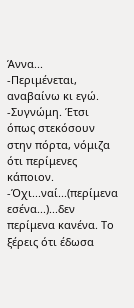Άννα...
-Περιμένεται, αναβαίνω κι εγώ.
-Συγνώμη. Έτσι όπως στεκόσουν στην πόρτα, νόμιζα ότι περίμενες κάποιον.
-Όχι...ναί...(περίμενα εσένα...)...δεν περίμενα κανένα. Το ξέρεις ότι έδωσα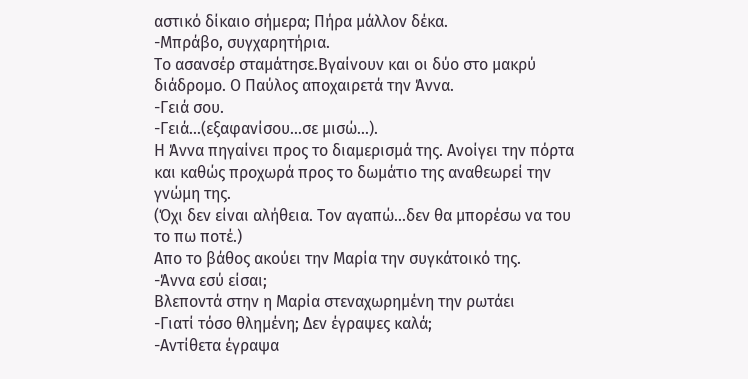αστικό δίκαιο σήμερα; Πήρα μάλλον δέκα.
-Μπράβο, συγχαρητήρια.
Το ασανσέρ σταμάτησε.Βγαίνουν και οι δύο στο μακρύ διάδρομο. Ο Παύλος αποχαιρετά την Άννα.
-Γειά σου.
-Γειά...(εξαφανίσου...σε μισώ...).
Η Άννα πηγαίνει προς το διαμερισμά της. Ανοίγει την πόρτα και καθώς προχωρά προς το δωμάτιο της αναθεωρεί την γνώμη της.
(Όχι δεν είναι αλήθεια. Τον αγαπώ...δεν θα μπορέσω να του το πω ποτέ.)
Απο το βάθος ακούει την Μαρία την συγκάτοικό της.
-Άννα εσύ είσαι;
Βλεποντά στην η Μαρία στεναχωρημένη την ρωτάει
-Γιατί τόσο θλημένη; Δεν έγραψες καλά;
-Αντίθετα έγραψα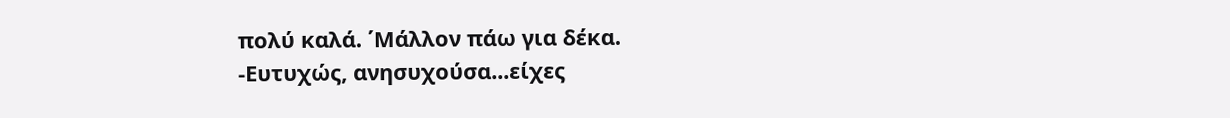πολύ καλά. ΄Μάλλον πάω για δέκα.
-Ευτυχώς, ανησυχούσα...είχες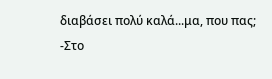διαβάσει πολύ καλά...μα, που πας;
-Στο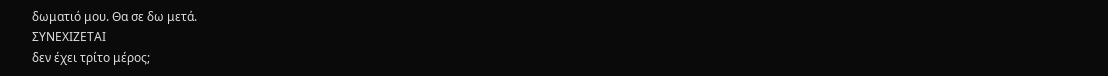δωματιό μου. Θα σε δω μετά.
ΣΥΝΕΧΙΖΕΤΑΙ
δεν έχει τρίτο μέρος;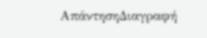ΑπάντησηΔιαγραφή